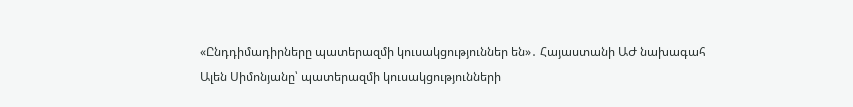«Ընդդիմադիրները պատերազմի կուսակցություններ են»․ Հայաստանի ԱԺ նախագահ
Ալեն Սիմոնյանը՝ պատերազմի կուսակցությունների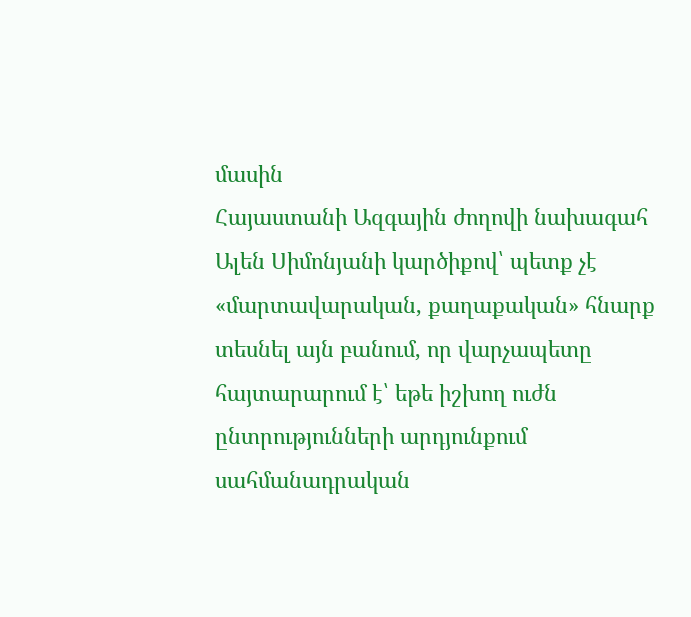մասին
Հայաստանի Ազգային ժողովի նախագահ Ալեն Սիմոնյանի կարծիքով՝ պետք չէ «մարտավարական, քաղաքական» հնարք տեսնել այն բանում, որ վարչապետը հայտարարում է՝ եթե իշխող ուժն ընտրությունների արդյունքում սահմանադրական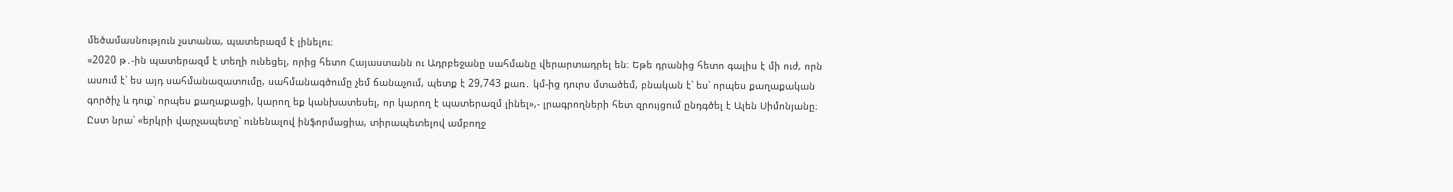մեծամասնություն չստանա, պատերազմ է լինելու։
«2020 թ․-ին պատերազմ է տեղի ունեցել, որից հետո Հայաստանն ու Ադրբեջանը սահմանը վերարտադրել են։ Եթե դրանից հետո գալիս է մի ուժ, որն ասում է՝ ես այդ սահմանազատումը, սահմանագծումը չեմ ճանաչում, պետք է 29,743 քառ․ կմ-ից դուրս մտածեմ, բնական է՝ ես՝ որպես քաղաքական գործիչ և դուք՝ որպես քաղաքացի, կարող եք կանխատեսել, որ կարող է պատերազմ լինել»,- լրագրողների հետ զրույցում ընդգծել է Ալեն Սիմոնյանը։
Ըստ նրա՝ «երկրի վարչապետը՝ ունենալով ինֆորմացիա, տիրապետելով ամբողջ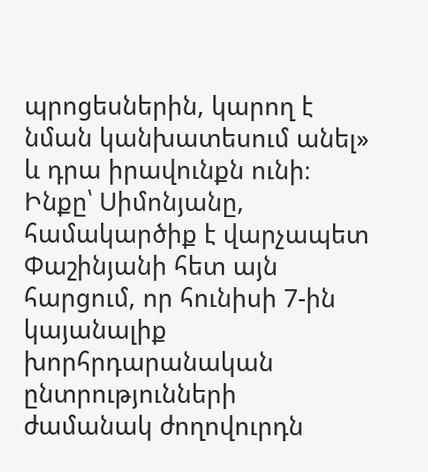պրոցեսներին, կարող է նման կանխատեսում անել» և դրա իրավունքն ունի։
Ինքը՝ Սիմոնյանը, համակարծիք է վարչապետ Փաշինյանի հետ այն հարցում, որ հունիսի 7-ին կայանալիք խորհրդարանական ընտրությունների ժամանակ ժողովուրդն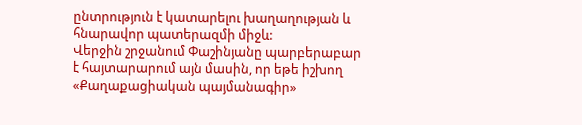ընտրություն է կատարելու խաղաղության և հնարավոր պատերազմի միջև:
Վերջին շրջանում Փաշինյանը պարբերաբար է հայտարարում այն մասին, որ եթե իշխող «Քաղաքացիական պայմանագիր»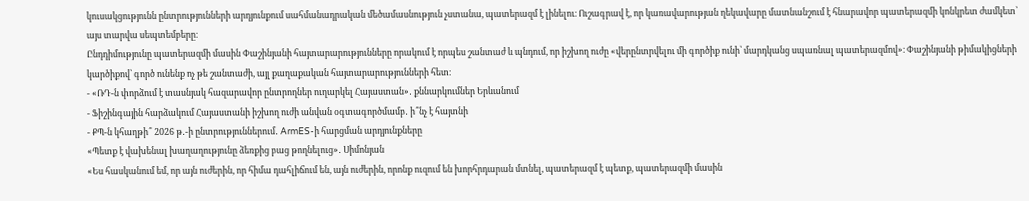կուսակցությունն ընտրությունների արդյունքում սահմանադրական մեծամասնություն չստանա, պատերազմ է լինելու։ Ուշագրավ է, որ կառավարության ղեկավարը մատնանշում է հնարավոր պատերազմի կոնկրետ ժամկետ՝ այս տարվա սեպտեմբերը։
Ընդդիմությունը պատերազմի մասին Փաշինյանի հայտարարությունները որակում է որպես շանտաժ և պնդում, որ իշխող ուժը «վերընտրվելու մի գործիք ունի՝ մարդկանց սպառնալ պատերազմով»։ Փաշինյանի թիմակիցների կարծիքով՝ գործ ունենք ոչ թե շանտաժի, այլ քաղաքական հայտարարությունների հետ։
- «ՌԴ-ն փորձում է տասնյակ հազարավոր ընտրողներ ուղարկել Հայաստան»․ քննարկումներ Երևանում
- Ֆիշինգային հարձակում Հայաստանի իշխող ուժի անվան օգտագործմամբ․ ի՞նչ է հայտնի
- ՔՊ-ն կհաղթի՞ 2026 թ․-ի ընտրություններում․ ArmES-ի հարցման արդյունքները
«Պետք է վախենալ խաղաղությունը ձեռքից բաց թողնելուց»․ Սիմոնյան
«Ես հասկանում եմ, որ այն ուժերին, որ հիմա դահլիճում են, այն ուժերին, որոնք ուզում են խորհրդարան մտնել, պատերազմ է պետք, պատերազմի մասին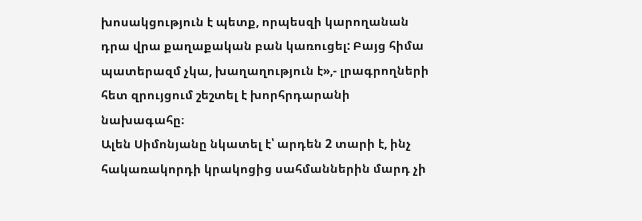խոսակցություն է պետք, որպեսզի կարողանան դրա վրա քաղաքական բան կառուցել: Բայց հիմա պատերազմ չկա, խաղաղություն է»,- լրագրողների հետ զրույցում շեշտել է խորհրդարանի նախագահը։
Ալեն Սիմոնյանը նկատել է՝ արդեն 2 տարի է, ինչ հակառակորդի կրակոցից սահմաններին մարդ չի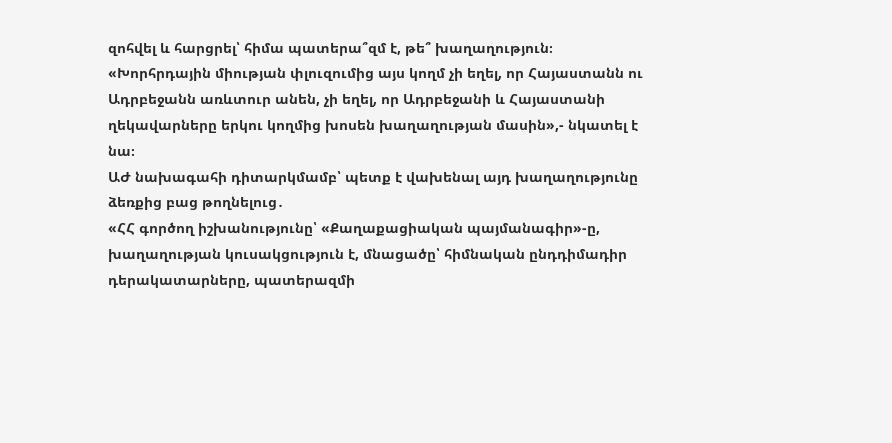զոհվել և հարցրել՝ հիմա պատերա՞զմ է, թե՞ խաղաղություն։
«Խորհրդային միության փլուզումից այս կողմ չի եղել, որ Հայաստանն ու Ադրբեջանն առևտուր անեն, չի եղել, որ Ադրբեջանի և Հայաստանի ղեկավարները երկու կողմից խոսեն խաղաղության մասին»,- նկատել է նա։
ԱԺ նախագահի դիտարկմամբ՝ պետք է վախենալ այդ խաղաղությունը ձեռքից բաց թողնելուց․
«ՀՀ գործող իշխանությունը՝ «Քաղաքացիական պայմանագիր»-ը, խաղաղության կուսակցություն է, մնացածը՝ հիմնական ընդդիմադիր դերակատարները, պատերազմի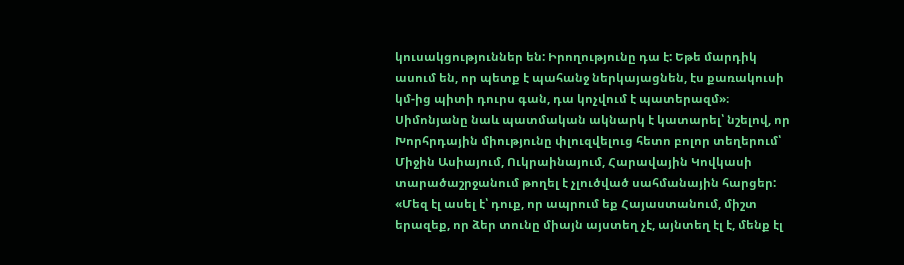կուսակցություններ են: Իրողությունը դա է: Եթե մարդիկ ասում են, որ պետք է պահանջ ներկայացնեն, էս քառակուսի կմ-ից պիտի դուրս գան, դա կոչվում է պատերազմ»։
Սիմոնյանը նաև պատմական ակնարկ է կատարել՝ նշելով, որ Խորհրդային միությունը փլուզվելուց հետո բոլոր տեղերում՝ Միջին Ասիայում, Ուկրաինայում, Հարավային Կովկասի տարածաշրջանում թողել է չլուծված սահմանային հարցեր:
«Մեզ էլ ասել է՝ դուք, որ ապրում եք Հայաստանում, միշտ երազեք, որ ձեր տունը միայն այստեղ չէ, այնտեղ էլ է, մենք էլ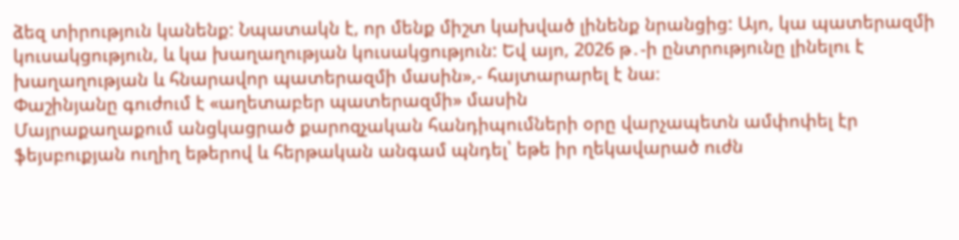ձեզ տիրություն կանենք: Նպատակն է, որ մենք միշտ կախված լինենք նրանցից: Այո, կա պատերազմի կուսակցություն, և կա խաղաղության կուսակցություն: Եվ այո, 2026 թ․-ի ընտրությունը լինելու է խաղաղության և հնարավոր պատերազմի մասին»,- հայտարարել է նա։
Փաշինյանը գուժում է «աղետաբեր պատերազմի» մասին
Մայրաքաղաքում անցկացրած քարոզչական հանդիպումների օրը վարչապետն ամփոփել էր ֆեյսբուքյան ուղիղ եթերով և հերթական անգամ պնդել՝ եթե իր ղեկավարած ուժն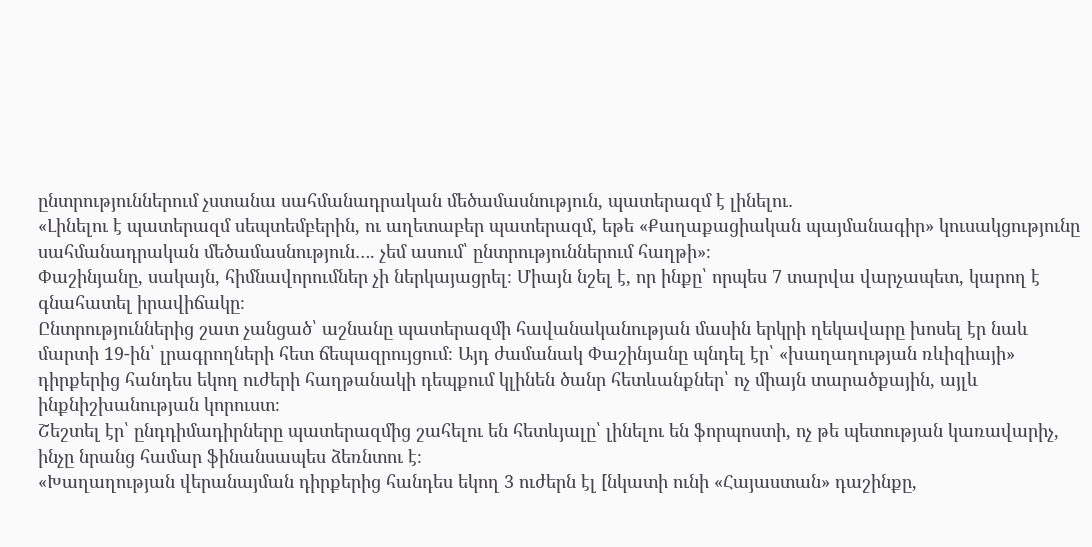ընտրություններում չստանա սահմանադրական մեծամասնություն, պատերազմ է լինելու․
«Լինելու է պատերազմ սեպտեմբերին, ու աղետաբեր պատերազմ, եթե «Քաղաքացիական պայմանագիր» կուսակցությունը սահմանադրական մեծամասնություն…. չեմ ասում՝ ընտրություններում հաղթի»։
Փաշինյանը, սակայն, հիմնավորումներ չի ներկայացրել։ Միայն նշել է, որ ինքը՝ որպես 7 տարվա վարչապետ, կարող է գնահատել իրավիճակը։
Ընտրություններից շատ չանցած՝ աշնանը պատերազմի հավանականության մասին երկրի ղեկավարը խոսել էր նաև մարտի 19-ին՝ լրագրողների հետ ճեպազրույցում։ Այդ ժամանակ Փաշինյանը պնդել էր՝ «խաղաղության ռևիզիայի» դիրքերից հանդես եկող ուժերի հաղթանակի դեպքում կլինեն ծանր հետևանքներ՝ ոչ միայն տարածքային, այլև ինքնիշխանության կորուստ։
Շեշտել էր՝ ընդդիմադիրները պատերազմից շահելու են հետևյալը՝ լինելու են ֆորպոստի, ոչ թե պետության կառավարիչ, ինչը նրանց համար ֆինանսապես ձեռնտու է։
«Խաղաղության վերանայման դիրքերից հանդես եկող 3 ուժերն էլ [նկատի ունի «Հայաստան» դաշինքը,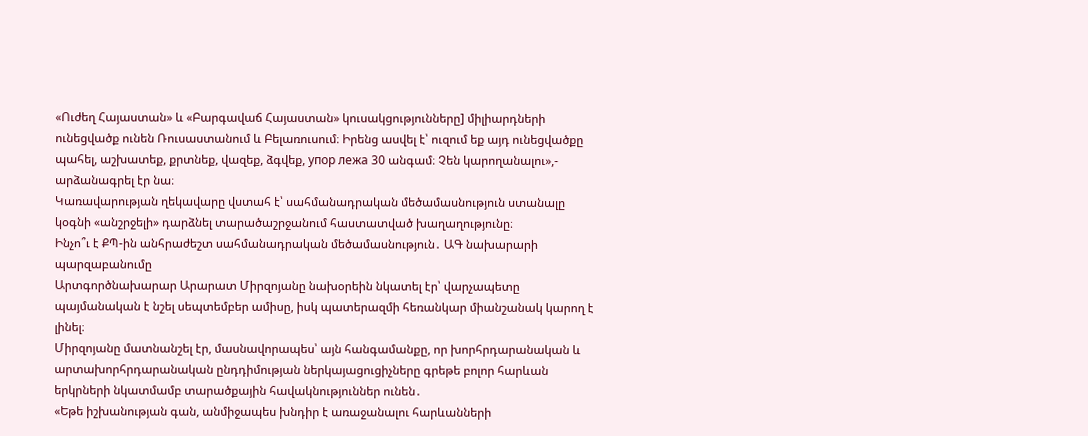«Ուժեղ Հայաստան» և «Բարգավաճ Հայաստան» կուսակցությունները] միլիարդների ունեցվածք ունեն Ռուսաստանում և Բելառուսում։ Իրենց ասվել է՝ ուզում եք այդ ունեցվածքը պահել, աշխատեք, քրտնեք, վազեք, ձգվեք, упор лежа 30 անգամ։ Չեն կարողանալու»,- արձանագրել էր նա։
Կառավարության ղեկավարը վստահ է՝ սահմանադրական մեծամասնություն ստանալը կօգնի «անշրջելի» դարձնել տարածաշրջանում հաստատված խաղաղությունը։
Ինչո՞ւ է ՔՊ-ին անհրաժեշտ սահմանադրական մեծամասնություն․ ԱԳ նախարարի պարզաբանումը
Արտգործնախարար Արարատ Միրզոյանը նախօրեին նկատել էր՝ վարչապետը պայմանական է նշել սեպտեմբեր ամիսը, իսկ պատերազմի հեռանկար միանշանակ կարող է լինել։
Միրզոյանը մատնանշել էր, մասնավորապես՝ այն հանգամանքը, որ խորհրդարանական և արտախորհրդարանական ընդդիմության ներկայացուցիչները գրեթե բոլոր հարևան երկրների նկատմամբ տարածքային հավակնություններ ունեն․
«Եթե իշխանության գան, անմիջապես խնդիր է առաջանալու հարևանների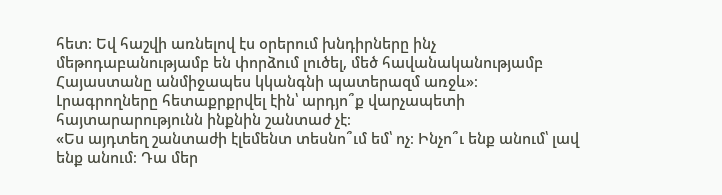հետ։ Եվ հաշվի առնելով էս օրերում խնդիրները ինչ մեթոդաբանությամբ են փորձում լուծել, մեծ հավանականությամբ Հայաստանը անմիջապես կկանգնի պատերազմ առջև»։
Լրագրողները հետաքրքրվել էին՝ արդյո՞ք վարչապետի հայտարարությունն ինքնին շանտաժ չէ։
«Ես այդտեղ շանտաժի էլեմենտ տեսնո՞ւմ եմ՝ ոչ։ Ինչո՞ւ ենք անում՝ լավ ենք անում։ Դա մեր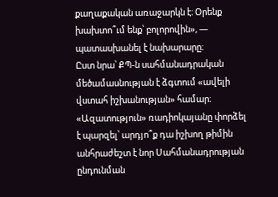քաղաքական առաջարկն է։ Օրենք խախտո՞ւմ ենք՝ բոլորովին», — պատասխանել է նախարարը։
Ըստ նրա՝ ՔՊ-ն սահմանադրական մեծամասնության է ձգտում «ավելի վստահ իշխանության» համար։ «Ազատություն» ռադիոկայանը փորձել է պարզել՝ արդյո՞ք դա իշխող թիմին անհրաժեշտ է նոր Սահմանադրության ընդունման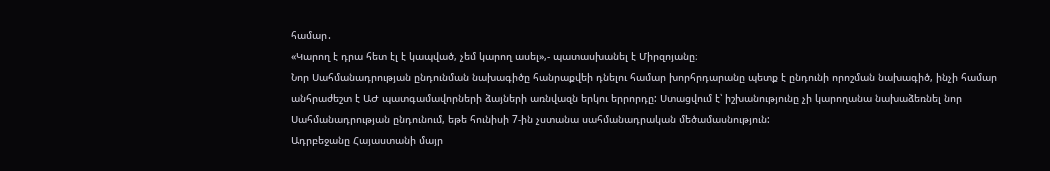համար․
«Կարող է դրա հետ էլ է կապված, չեմ կարող ասել»,- պատասխանել է Միրզոյանը։
Նոր Սահմանադրության ընդունման նախագիծը հանրաքվեի դնելու համար խորհրդարանը պետք է ընդունի որոշման նախագիծ, ինչի համար անհրաժեշտ է ԱԺ պատգամավորների ձայների առնվազն երկու երրորդը: Ստացվում է՝ իշխանությունը չի կարողանա նախաձեռնել նոր Սահմանադրության ընդունում, եթե հունիսի 7-ին չստանա սահմանադրական մեծամասնություն:
Ադրբեջանը Հայաստանի մայր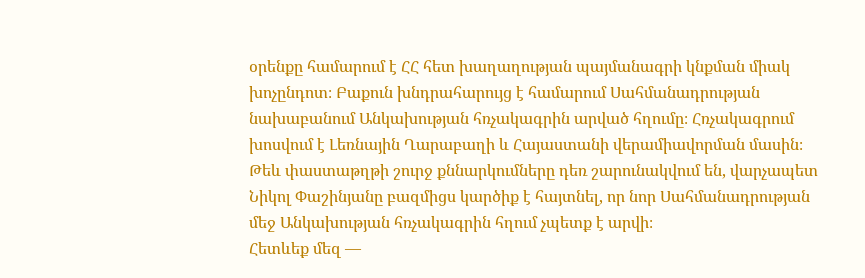օրենքը համարում է ՀՀ հետ խաղաղության պայմանագրի կնքման միակ խոչընդոտ։ Բաքուն խնդրահարույց է համարում Սահմանադրության նախաբանում Անկախության հռչակագրին արված հղումը։ Հռչակագրում խոսվում է Լեռնային Ղարաբաղի և Հայաստանի վերամիավորման մասին։ Թեև փաստաթղթի շուրջ քննարկումները դեռ շարունակվում են, վարչապետ Նիկոլ Փաշինյանը բազմիցս կարծիք է հայտնել, որ նոր Սահմանադրության մեջ Անկախության հռչակագրին հղում չպետք է արվի։
Հետևեք մեզ —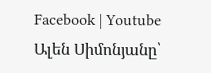Facebook | Youtube
Ալեն Սիմոնյանը՝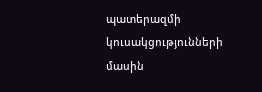պատերազմի կուսակցությունների մասին